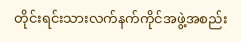တိုင်းရင်းသားလက်နက်ကိုင်အဖွဲ့အစည်း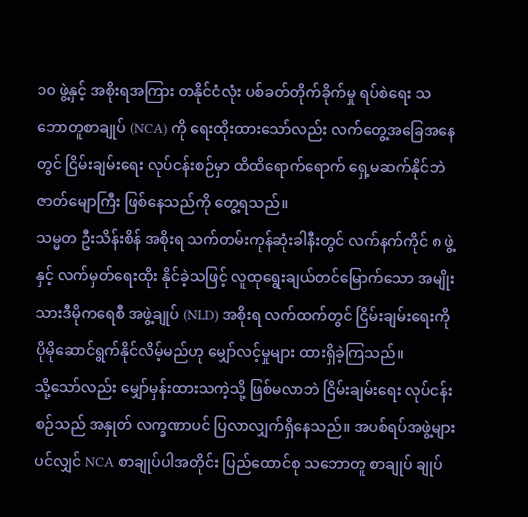၁၀ ဖွဲ့နှင့် အစိုးရအကြား တနိုင်ငံလုံး ပစ်ခတ်တိုက်ခိုက်မှု ရပ်စဲရေး သဘောတူစာချုပ် (NCA) ကို ရေးထိုးထားသော်လည်း လက်တွေ့အခြေအနေတွင် ငြိမ်းချမ်းရေး လုပ်ငန်းစဉ်မှာ ထိထိရောက်ရောက် ရှေ့မဆက်နိုင်ဘဲ ဇာတ်မျောကြီး ဖြစ်နေသည်ကို တွေ့ရသည်။
သမ္မတ ဦးသိန်းစိန် အစိုးရ သက်တမ်းကုန်ဆုံးခါနီးတွင် လက်နက်ကိုင် ၈ ဖွဲ့နှင့် လက်မှတ်ရေးထိုး နိုင်ခဲ့သဖြင့် လူထုရွေးချယ်တင်မြောက်သော အမျိုးသားဒီမိုကရေစီ အဖွဲ့ချုပ် (NLD) အစိုးရ လက်ထက်တွင် ငြိမ်းချမ်းရေးကို ပိုမိုဆောင်ရွက်နိုင်လိမ့်မည်ဟု မျှော်လင့်မှုများ ထားရှိခဲ့ကြသည်။
သို့သော်လည်း မျှော်မှန်းထားသကဲ့သို့ ဖြစ်မလာဘဲ ငြိမ်းချမ်းရေး လုပ်ငန်းစဉ်သည် အနှုတ် လက္ခဏာပင် ပြလာလျှက်ရှိနေသည်။ အပစ်ရပ်အဖွဲ့များပင်လျှင် NCA စာချုပ်ပါအတိုင်း ပြည်ထောင်စု သဘောတူ စာချုပ် ချုပ်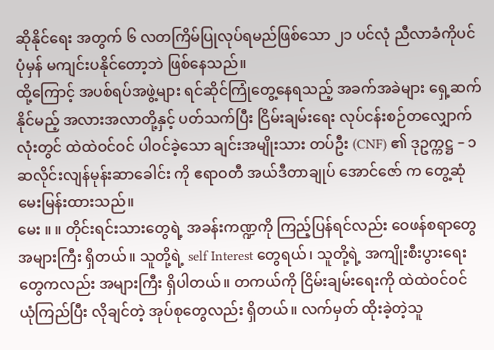ဆိုနိုင်ရေး အတွက် ၆ လတကြိမ်ပြုလုပ်ရမည်ဖြစ်သော ၂၁ ပင်လုံ ညီလာခံကိုပင် ပုံမှန် မကျင်းပနိုင်တော့ဘဲ ဖြစ်နေသည်။
ထို့ကြောင့် အပစ်ရပ်အဖွဲ့များ ရင်ဆိုင်ကြုံတွေ့နေရသည့် အခက်အခဲများ ရှေ့ဆက်နိုင်မည့် အလားအလာတို့နှင့် ပတ်သက်ပြီး ငြိမ်းချမ်းရေး လုပ်ငန်းစဉ်တလျှောက်လုံးတွင် ထဲထဲဝင်ဝင် ပါဝင်ခဲ့သော ချင်းအမျိုးသား တပ်ဦး (CNF) ၏ ဒုဥက္ကဋ္ဌ – ၁ ဆလိုင်းလျန်မုန်းဆာခေါင်း ကို ဧရာဝတီ အယ်ဒီတာချုပ် အောင်ဇော် က တွေ့ဆုံမေးမြန်းထားသည်။
မေး ။ ။ တိုင်းရင်းသားတွေရဲ့ အခန်းကဏ္ဍကို ကြည့်ပြန်ရင်လည်း ဝေဖန်စရာတွေ အများကြီး ရှိတယ်။ သူတို့ရဲ့ self Interest တွေရယ်၊ သူတို့ရဲ့ အကျိုးစီးပွားရေးတွေကလည်း အများကြီး ရှိပါတယ်။ တကယ်ကို ငြိမ်းချမ်းရေးကို ထဲထဲဝင်ဝင် ယုံကြည်ပြီး လိုချင်တဲ့ အုပ်စုတွေလည်း ရှိတယ်။ လက်မှတ် ထိုးခဲ့တဲ့သူ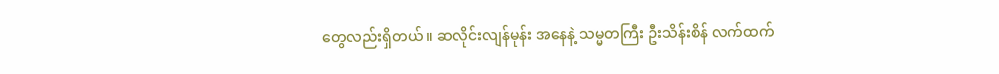တွေလည်းရှိတယ်။ ဆလိုင်းလျန်မုန်း အနေနဲ့ သမ္မတကြီး ဦးသိန်းစိန် လက်ထက်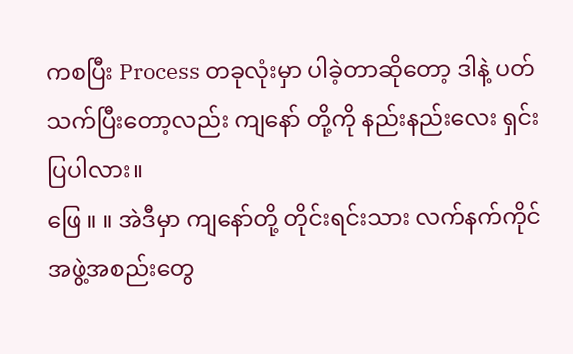ကစပြီး Process တခုလုံးမှာ ပါခဲ့တာဆိုတော့ ဒါနဲ့ ပတ်သက်ပြီးတော့လည်း ကျနော် တို့ကို နည်းနည်းလေး ရှင်းပြပါလား။
ဖြေ ။ ။ အဲဒီမှာ ကျနော်တို့ တိုင်းရင်းသား လက်နက်ကိုင် အဖွဲ့အစည်းတွေ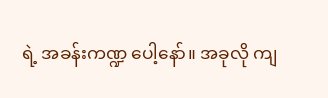ရဲ့ အခန်းကဏ္ဍ ပေါ့နော်။ အခုလို ကျ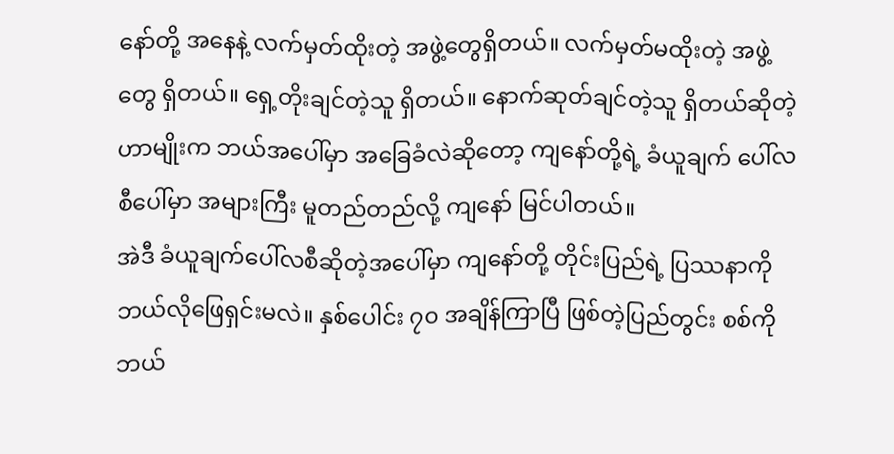နော်တို့ အနေနဲ့ လက်မှတ်ထိုးတဲ့ အဖွဲ့တွေရှိတယ်။ လက်မှတ်မထိုးတဲ့ အဖွဲ့တွေ ရှိတယ်။ ရှေ့တိုးချင်တဲ့သူ ရှိတယ်။ နောက်ဆုတ်ချင်တဲ့သူ ရှိတယ်ဆိုတဲ့ ဟာမျိုးက ဘယ်အပေါ်မှာ အခြေခံလဲဆိုတော့ ကျနော်တို့ရဲ့ ခံယူချက် ပေါ်လစီပေါ်မှာ အများကြီး မူတည်တည်လို့ ကျနော် မြင်ပါတယ်။
အဲဒီ ခံယူချက်ပေါ်လစီဆိုတဲ့အပေါ်မှာ ကျနော်တို့ တိုင်းပြည်ရဲ့ ပြဿနာကို ဘယ်လိုဖြေရှင်းမလဲ။ နှစ်ပေါင်း ၇၀ အချိန်ကြာပြီ ဖြစ်တဲ့ပြည်တွင်း စစ်ကို ဘယ်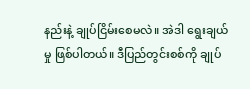နည်းနဲ့ ချုပ်ငြိမ်းစေမလဲ။ အဲဒါ ရွေးချယ်မှု ဖြစ်ပါတယ်။ ဒီပြည်တွင်းစစ်ကို ချုပ်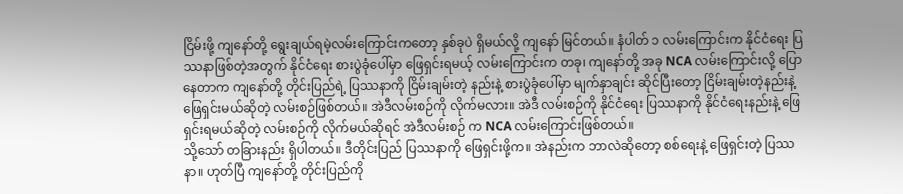ငြိမ်းဖို့ ကျနော်တို့ ရွေးချယ်ရမဲ့လမ်းကြောင်းကတော့ နှစ်ခုပဲ ရှိမယ်လို့ ကျနော် မြင်တယ်။ နံပါတ် ၁ လမ်းကြောင်းက နိုင်ငံရေး ပြဿနာဖြစ်တဲ့အတွက် နိုင်ငံရေး စားပွဲခုံပေါ်မှာ ဖြေရှင်းရမယ့် လမ်းကြောင်းက တခု၊ ကျနော်တို့ အခု NCA လမ်းကြောင်းလို့ ပြောနေတာက ကျနော်တို့ တိုင်းပြည်ရဲ့ ပြဿနာကို ငြိမ်းချမ်းတဲ့ နည်းနဲ့ စားပွဲခုံပေါ်မှာ မျက်နှာချင်း ဆိုင်ပြီးတော့ ငြိမ်းချမ်းတဲ့နည်းနဲ့ ဖြေရှင်းမယ်ဆိုတဲ့ လမ်းစဉ်ဖြစ်တယ်။ အဲဒီလမ်းစဉ်ကို လိုက်မလား။ အဲဒီ လမ်းစဉ်ကို နိုင်ငံရေး ပြဿနာကို နိုင်ငံရေးနည်းနဲ့ ဖြေရှင်းရမယ်ဆိုတဲ့ လမ်းစဉ်ကို လိုက်မယ်ဆိုရင် အဲဒီလမ်းစဉ် က NCA လမ်းကြောင်းဖြစ်တယ်။
သို့သော် တခြားနည်း ရှိပါတယ်။ ဒီတိုင်းပြည် ပြဿနာကို ဖြေရှင်းဖို့က။ အဲနည်းက ဘာလဲဆိုတော့ စစ်ရေးနဲ့ ဖြေရှင်းတဲ့ ပြဿနာ။ ဟုတ်ပြီ ကျနော်တို့ တိုင်းပြည်ကို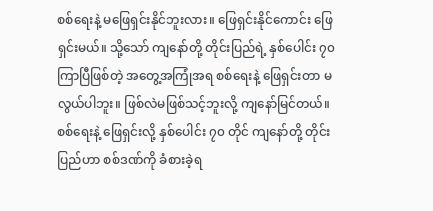စစ်ရေးနဲ့ မဖြေရှင်းနိုင်ဘူးလား။ ဖြေရှင်းနိုင်ကောင်း ဖြေရှင်းမယ်။ သို့သော် ကျနော်တို့ တိုင်းပြည်ရဲ့ နှစ်ပေါင်း ၇၀ ကြာပြီဖြစ်တဲ့ အတွေ့အကြုံအရ စစ်ရေးနဲ့ ဖြေရှင်းတာ မလွယ်ပါဘူး။ ဖြစ်လဲမဖြစ်သင့်ဘူးလို့ ကျနော်မြင်တယ်။ စစ်ရေးနဲ့ ဖြေရှင်းလို့ နှစ်ပေါင်း ၇၀ တိုင် ကျနော်တို့ တိုင်းပြည်ဟာ စစ်ဒဏ်ကို ခံစားခဲ့ရ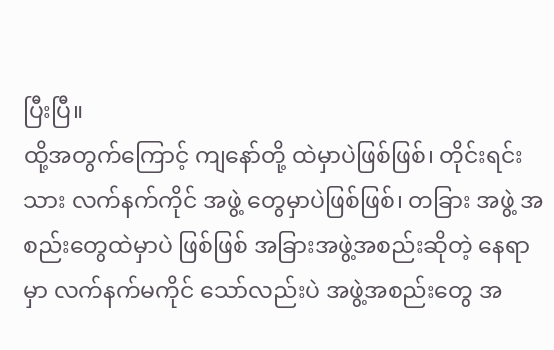ပြီးပြီ။
ထို့အတွက်ကြောင့် ကျနော်တို့ ထဲမှာပဲဖြစ်ဖြစ်၊ တိုင်းရင်းသား လက်နက်ကိုင် အဖွဲ့ တွေမှာပဲဖြစ်ဖြစ်၊ တခြား အဖွဲ့ အစည်းတွေထဲမှာပဲ ဖြစ်ဖြစ် အခြားအဖွဲ့အစည်းဆိုတဲ့ နေရာမှာ လက်နက်မကိုင် သော်လည်းပဲ အဖွဲ့အစည်းတွေ အ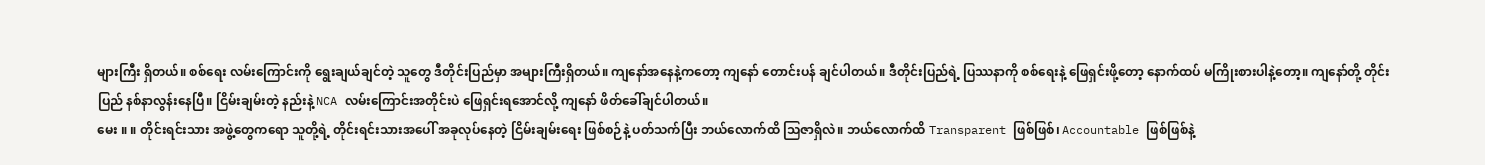များကြီး ရှိတယ်။ စစ်ရေး လမ်းကြောင်းကို ရွေးချယ်ချင်တဲ့ သူတွေ ဒီတိုင်းပြည်မှာ အများကြီးရှိတယ်။ ကျနော်အနေနဲ့ကတော့ ကျနော် တောင်းပန် ချင်ပါတယ်။ ဒီတိုင်းပြည်ရဲ့ ပြဿနာကို စစ်ရေးနဲ့ ဖြေရှင်းဖို့တော့ နောက်ထပ် မကြိုးစားပါနဲ့တော့။ ကျနော်တို့ တိုင်းပြည် နစ်နာလွန်းနေပြီ။ ငြိမ်းချမ်းတဲ့ နည်းနဲ့ NCA လမ်းကြောင်းအတိုင်းပဲ ဖြေရှင်းရအောင်လို့ ကျနော် ဖိတ်ခေါ်ချင်ပါတယ်။
မေး ။ ။ တိုင်းရင်းသား အဖွဲ့တွေကရော သူတို့ရဲ့ တိုင်းရင်းသားအပေါ် အခုလုပ်နေတဲ့ ငြိမ်းချမ်းရေး ဖြစ်စဉ်နဲ့ ပတ်သက်ပြီး ဘယ်လောက်ထိ သြဇာရှိလဲ။ ဘယ်လောက်ထိ Transparent ဖြစ်ဖြစ်၊ Accountable ဖြစ်ဖြစ်နဲ့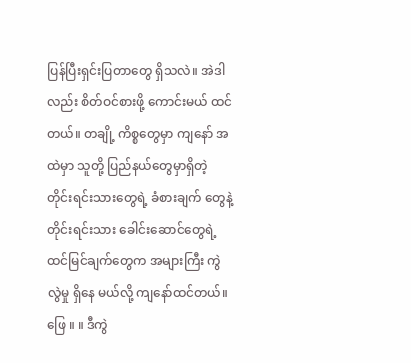ပြန်ပြီးရှင်းပြတာတွေ ရှိသလဲ။ အဲဒါလည်း စိတ်ဝင်စားဖို့ ကောင်းမယ် ထင်တယ်။ တချို့ ကိစ္စတွေမှာ ကျနော် အထဲမှာ သူတို့ ပြည်နယ်တွေမှာရှိတဲ့ တိုင်းရင်းသားတွေရဲ့ ခံစားချက် တွေနဲ့ တိုင်းရင်းသား ခေါင်းဆောင်တွေရဲ့ ထင်မြင်ချက်တွေက အများကြီး ကွဲလွဲမှု ရှိနေ မယ်လို့ ကျနော်ထင်တယ်။
ဖြေ ။ ။ ဒီကွဲ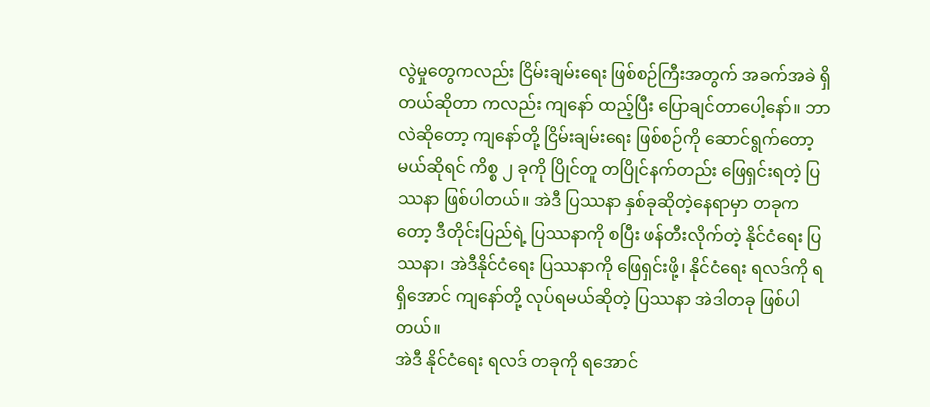လွဲမှုတွေကလည်း ငြိမ်းချမ်းရေး ဖြစ်စဉ်ကြီးအတွက် အခက်အခဲ ရှိတယ်ဆိုတာ ကလည်း ကျနော် ထည့်ပြီး ပြောချင်တာပေါ့နော်။ ဘာလဲဆိုတော့ ကျနော်တို့ ငြိမ်းချမ်းရေး ဖြစ်စဉ်ကို ဆောင်ရွက်တော့မယ်ဆိုရင် ကိစ္စ ၂ ခုကို ပြိုင်တူ တပြိုင်နက်တည်း ဖြေရှင်းရတဲ့ ပြဿနာ ဖြစ်ပါတယ်။ အဲဒီ ပြဿနာ နှစ်ခုဆိုတဲ့နေရာမှာ တခုကတော့ ဒီတိုင်းပြည်ရဲ့ ပြဿနာကို စပြီး ဖန်တီးလိုက်တဲ့ နိုင်ငံရေး ပြဿနာ၊ အဲဒီနိုင်ငံရေး ပြဿနာကို ဖြေရှင်းဖို့၊ နိုင်ငံရေး ရလဒ်ကို ရရှိအောင် ကျနော်တို့ လုပ်ရမယ်ဆိုတဲ့ ပြဿနာ အဲဒါတခု ဖြစ်ပါတယ်။
အဲဒီ နိုင်ငံရေး ရလဒ် တခုကို ရအောင်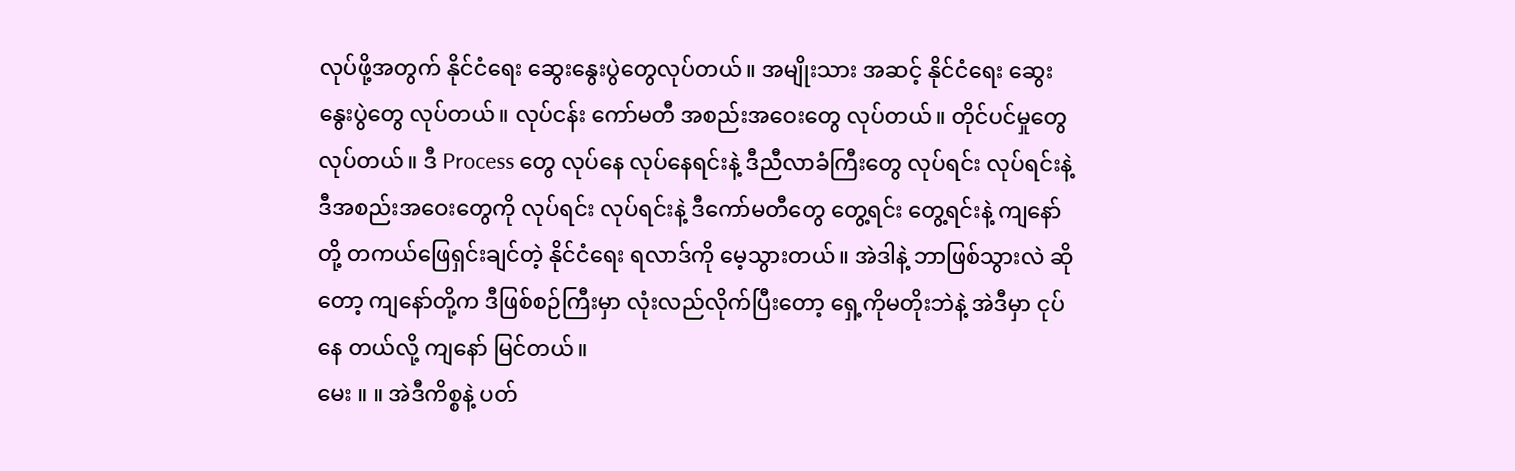လုပ်ဖို့အတွက် နိုင်ငံရေး ဆွေးနွေးပွဲတွေလုပ်တယ်။ အမျိုးသား အဆင့် နိုင်ငံရေး ဆွေးနွေးပွဲတွေ လုပ်တယ်။ လုပ်ငန်း ကော်မတီ အစည်းအဝေးတွေ လုပ်တယ်။ တိုင်ပင်မှုတွေ လုပ်တယ်။ ဒီ Process တွေ လုပ်နေ လုပ်နေရင်းနဲ့ ဒီညီလာခံကြီးတွေ လုပ်ရင်း လုပ်ရင်းနဲ့ ဒီအစည်းအဝေးတွေကို လုပ်ရင်း လုပ်ရင်းနဲ့ ဒီကော်မတီတွေ တွေ့ရင်း တွေ့ရင်းနဲ့ ကျနော်တို့ တကယ်ဖြေရှင်းချင်တဲ့ နိုင်ငံရေး ရလာဒ်ကို မေ့သွားတယ်။ အဲဒါနဲ့ ဘာဖြစ်သွားလဲ ဆိုတော့ ကျနော်တို့က ဒီဖြစ်စဉ်ကြီးမှာ လုံးလည်လိုက်ပြီးတော့ ရှေ့ကိုမတိုးဘဲနဲ့ အဲဒီမှာ ငုပ်နေ တယ်လို့ ကျနော် မြင်တယ်။
မေး ။ ။ အဲဒီကိစ္စနဲ့ ပတ်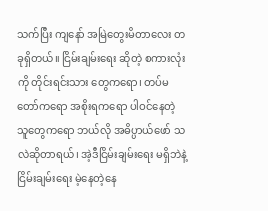သက်ပြီး ကျနော် အမြဲတွေးမိတာလေး တခုရှိတယ်။ ငြိမ်းချမ်းရေး ဆိုတဲ့ စကားလုံးကို တိုင်းရင်းသား တွေကရော၊ တပ်မတော်ကရော အစိုးရကရော ပါဝင်နေတဲ့ သူတွေကရော ဘယ်လို အဓိပ္ပာယ်ဖော် သလဲဆိုတာရယ်၊ အဲ့ဒီငြိမ်းချမ်းရေး မရှိဘဲနဲ့ ငြိမ်းချမ်းရေး မဲ့နေတဲ့နေ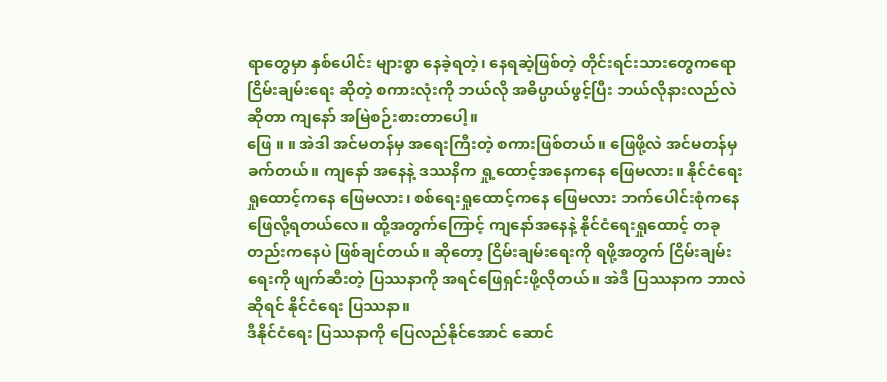ရာတွေမှာ နှစ်ပေါင်း များစွာ နေခဲ့ရတဲ့၊ နေရဆဲ့ဖြစ်တဲ့ တိုင်းရင်းသားတွေကရော ငြိမ်းချမ်းရေး ဆိုတဲ့ စကားလုံးကို ဘယ်လို အဓိပ္ပာယ်ဖွင့်ပြီး ဘယ်လိုနားလည်လဲဆိုတာ ကျနော် အမြဲစဉ်းစားတာပေါ့။
ဖြေ ။ ။ အဲဒါ အင်မတန်မှ အရေးကြီးတဲ့ စကားဖြစ်တယ်။ ဖြေဖို့လဲ အင်မတန်မှ ခက်တယ်။ ကျနော် အနေနဲ့ ဒဿနိက ရှု့ထောင့်အနေကနေ ဖြေမလား။ နိုင်ငံရေး ရှုထောင့်ကနေ ဖြေမလား၊ စစ်ရေးရှုထောင့်ကနေ ဖြေမလား ဘက်ပေါင်းစုံကနေ ဖြေလို့ရတယ်လေ။ ထို့အတွက်ကြောင့် ကျနော်အနေနဲ့ နိုင်ငံရေးရှုထောင့် တခုတည်းကနေပဲ ဖြစ်ချင်တယ်။ ဆိုတော့ ငြိမ်းချမ်းရေးကို ရဖို့အတွက် ငြိမ်းချမ်းရေးကို ဖျက်ဆီးတဲ့ ပြဿနာကို အရင်ဖြေရှင်းဖို့လိုတယ်။ အဲဒီ ပြဿနာက ဘာလဲဆိုရင် နိုင်ငံရေး ပြဿနာ။
ဒီနိုင်ငံရေး ပြဿနာကို ပြေလည်နိုင်အောင် ဆောင်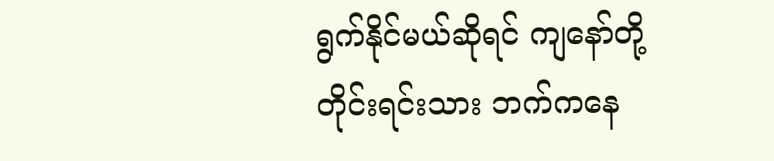ရွက်နိုင်မယ်ဆိုရင် ကျနော်တို့ တိုင်းရင်းသား ဘက်ကနေ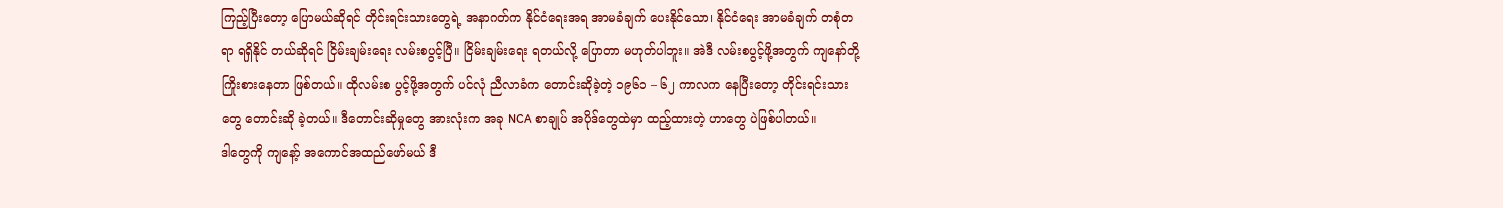ကြည့်ပြီးတော့ ပြောမယ်ဆိုရင် တိုင်းရင်းသားတွေရဲ့ အနာဂတ်က နိုင်ငံရေးအရ အာမခံချက် ပေးနိုင်သော၊ နိုင်ငံရေး အာမခံချက် တစုံတရာ ရရှိနိုင် တယ်ဆိုရင် ငြိမ်းချမ်းရေး လမ်းစပွင့်ပြီ။ ငြိမ်းချမ်းရေး ရတယ်လို့ ပြောတာ မဟုတ်ပါဘူး။ အဲဒီ လမ်းစပွင့်ဖို့အတွက် ကျနော်တို့ ကြိုးစားနေတာ ဖြစ်တယ်။ ထိုလမ်းစ ပွင့်ဖို့အတွက် ပင်လုံ ညီလာခံက တောင်းဆိုခဲ့တဲ့ ၁၉၆၁ – ၆၂ ကာလက နေပြီးတော့ တိုင်းရင်းသားတွေ တောင်းဆို ခဲ့တယ်။ ဒီတောင်းဆိုမှုတွေ အားလုံးက အခု NCA စာချုပ် အပိုဒ်တွေထဲမှာ ထည့်ထားတဲ့ ဟာတွေ ပဲဖြစ်ပါတယ်။
ဒါတွေကို ကျနော့် အကောင်အထည်ဖော်မယ် ဒီ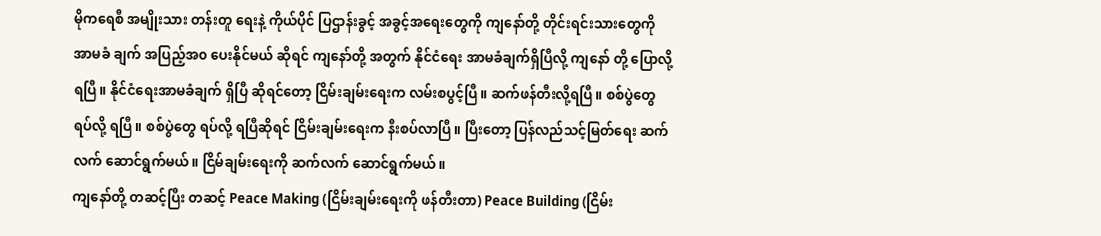မိုကရေစီ အမျိုးသား တန်းတူ ရေးနဲ့ ကိုယ်ပိုင် ပြဌာန်းခွင့် အခွင့်အရေးတွေကို ကျနော်တို့ တိုင်းရင်းသားတွေကို အာမခံ ချက် အပြည့်အ၀ ပေးနိုင်မယ် ဆိုရင် ကျနော်တို့ အတွက် နိုင်ငံရေး အာမခံချက်ရှိပြီလို့ ကျနော် တို့ ပြောလို့ရပြီ။ နိုင်ငံရေးအာမခံချက် ရှိပြီ ဆိုရင်တော့ ငြိမ်းချမ်းရေးက လမ်းစပွင့်ပြီ။ ဆက်ဖန်တီးလို့ရပြီ။ စစ်ပွဲတွေ ရပ်လို့ ရပြီ။ စစ်ပွဲတွေ ရပ်လို့ ရပြီဆိုရင် ငြိမ်းချမ်းရေးက နီးစပ်လာပြီ။ ပြီးတော့ ပြန်လည်သင့်မြတ်ရေး ဆက်လက် ဆောင်ရွက်မယ်။ ငြိမ်ချမ်းရေးကို ဆက်လက် ဆောင်ရွက်မယ်။
ကျနော်တို့ တဆင့်ပြီး တဆင့် Peace Making (ငြိမ်းချမ်းရေးကို ဖန်တီးတာ) Peace Building (ငြိမ်း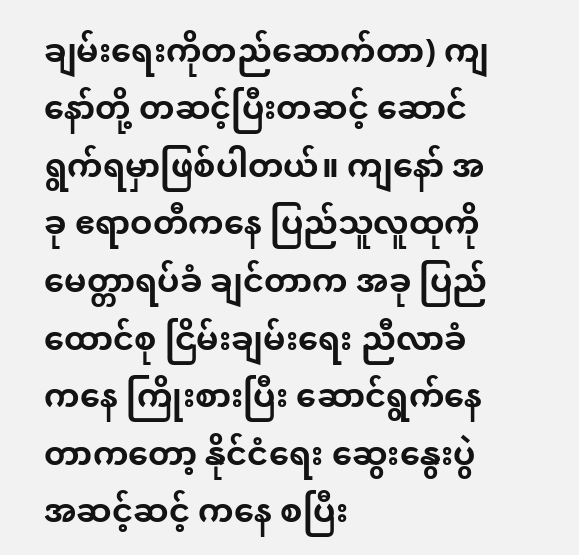ချမ်းရေးကိုတည်ဆောက်တာ) ကျနော်တို့ တဆင့်ပြီးတဆင့် ဆောင်ရွက်ရမှာဖြစ်ပါတယ်။ ကျနော် အခု ဧရာဝတီကနေ ပြည်သူလူထုကို မေတ္တာရပ်ခံ ချင်တာက အခု ပြည်ထောင်စု ငြိမ်းချမ်းရေး ညီလာခံကနေ ကြိုးစားပြီး ဆောင်ရွက်နေတာကတော့ နိုင်ငံရေး ဆွေးနွေးပွဲ အဆင့်ဆင့် ကနေ စပြီး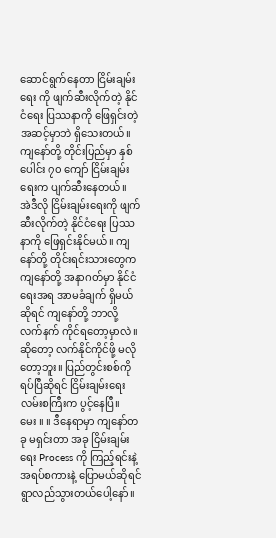ဆောင်ရွက်နေတာ ငြိမ်းချမ်းရေး ကို ဖျက်ဆီးလိုက်တဲ့ နိုင်ငံရေး ပြဿနာကို ဖြေရှင်းတဲ့ အဆင့်မှာဘဲ ရှိသေးတယ်။ ကျနော်တို့ တိုင်းပြည်မှာ နှစ်ပေါင်း ၇၀ ကျော် ငြိမ်းချမ်းရေးက ပျက်ဆီးနေတယ်။
အဲဒီလို ငြိမ်းချမ်းရေးကို ဖျက်ဆီးလိုက်တဲ့ နိုင်ငံရေး ပြဿနာကို ဖြေရှင်းနိုင်မယ်။ ကျနော်တို့ တိုင်းရင်းသားတွေက ကျနော်တို့ အနာဂတ်မှာ နိုင်ငံရေးအရ အာမခံချက် ရှိမယ်ဆိုရင် ကျနော်တို့ ဘာလို့ လက်နက် ကိုင်ရတော့မှာလဲ။ ဆိုတော့ လက်နိုင်ကိုင်ဖို့ မလိုတော့ဘူး။ ပြည်တွင်းစစ်ကို ရပ်ပြီဆိုရင် ငြိမ်းချမ်းရေး လမ်းစကြီးက ပွင့်နေပြီ။
မေး ။ ။ ဒီနေရာမှာ ကျနော်တခု မရှင်းတာ အခု ငြိမ်းချမ်းရေး Process ကို ကြည့်ရင်းနဲ့ အရပ်စကားနဲ့ ပြောမယ်ဆိုရင် ရွာလည်သွားတယ်ပေါ့နော်။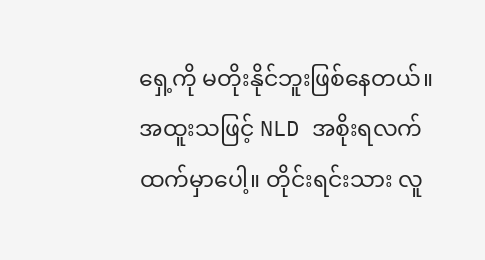ရှေ့ကို မတိုးနိုင်ဘူးဖြစ်နေတယ်။ အထူးသဖြင့် NLD အစိုးရလက်ထက်မှာပေါ့။ တိုင်းရင်းသား လူ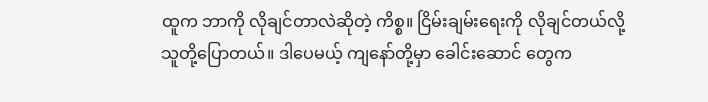ထူက ဘာကို လိုချင်တာလဲဆိုတဲ့ ကိစ္စ။ ငြိမ်းချမ်းရေးကို လိုချင်တယ်လို့ သူတို့ပြောတယ်။ ဒါပေမယ့် ကျနော်တို့မှာ ခေါင်းဆောင် တွေက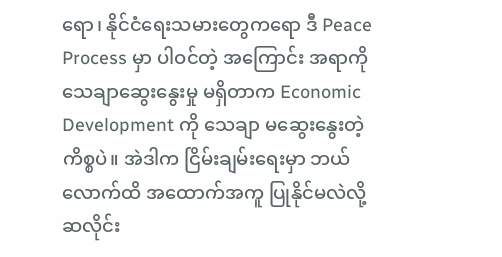ရော၊ နိုင်ငံရေးသမားတွေကရော ဒီ Peace Process မှာ ပါဝင်တဲ့ အကြောင်း အရာကို သေချာဆွေးနွေးမှု မရှိတာက Economic Development ကို သေချာ မဆွေးနွေးတဲ့ ကိစ္စပဲ။ အဲဒါက ငြိမ်းချမ်းရေးမှာ ဘယ်လောက်ထိ အထောက်အကူ ပြုနိုင်မလဲလို့ ဆလိုင်း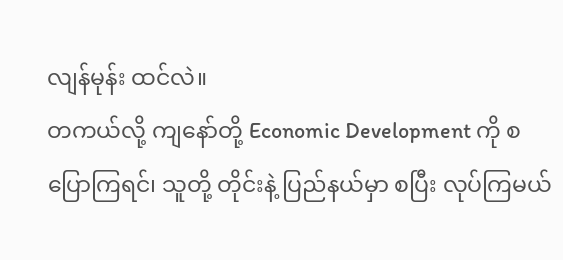လျန်မုန်း ထင်လဲ။
တကယ်လို့ ကျနော်တို့ Economic Development ကို စပြောကြရင်၊ သူတို့ တိုင်းနဲ့ ပြည်နယ်မှာ စပြီး လုပ်ကြမယ်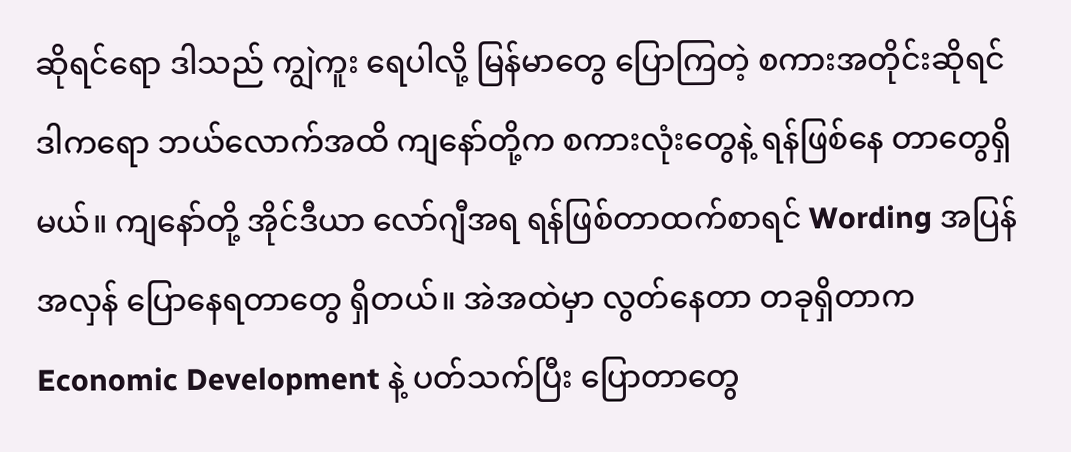ဆိုရင်ရော ဒါသည် ကျွဲကူး ရေပါလို့ မြန်မာတွေ ပြောကြတဲ့ စကားအတိုင်းဆိုရင် ဒါကရော ဘယ်လောက်အထိ ကျနော်တို့က စကားလုံးတွေနဲ့ ရန်ဖြစ်နေ တာတွေရှိမယ်။ ကျနော်တို့ အိုင်ဒီယာ လော်ဂျီအရ ရန်ဖြစ်တာထက်စာရင် Wording အပြန်အလှန် ပြောနေရတာတွေ ရှိတယ်။ အဲအထဲမှာ လွတ်နေတာ တခုရှိတာက Economic Development နဲ့ ပတ်သက်ပြီး ပြောတာတွေ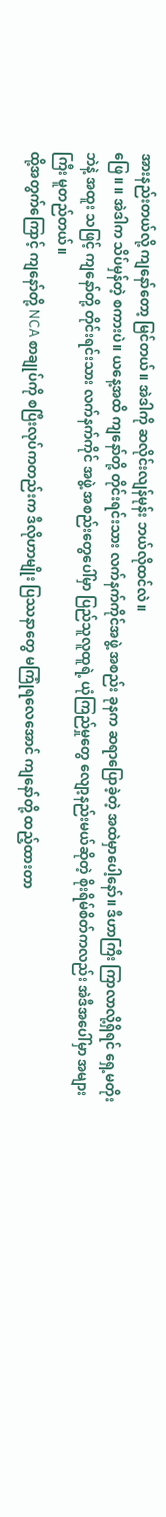အားနည်းတယ်လို့ ကျနော်တော့ မြင်တယ်။ အဲဒါကို ဆလိုင်းလျန်မုန်း ဘယ်လိုထင်လဲ။
ဖြေ ။ ။ အဲဒါက သိပ်မှန်တဲ့ စကားပဲ။ ယနေ့အထိ ကျနော်တို့ တိုင်းရင်းသား လက်နက်ကိုင်အဖွဲ့ အစည်း ခုနက ဆရာပြောခဲ့တဲ့ အထဲမှာပေါ့နော်။ ဒီဟာကြီး ကြာလာလို့ရှိရင် ရှေ့မတိုးဘဲနဲ့ အထူး သဖြင့် ကျနော်တို့ တိုင်းရင်းသား လက်နက်ကိုင် အဖွဲ့ အစည်းတွေပေါ်မှာ ပြည်သူလူထူရဲ့ ယုံကြည်မှုတွေ လျော့နည်းမယ်ဆိုတဲ့ စိုးရိမ်စိတ်ကလည်း အဲဒီအပေါ်မှာ အများကြီး မူတည်တယ်။
ထို့အတွက်ကြောင့် ကျနော်တို့ NCA စာချုပ်ကို စပြီးလုပ်ကတည်းက ဒီလိုဟာမျိုး ပြဿနာတွေ မကြုံရလေအောင် ကျနော်တို့ ထည့်ထားတာ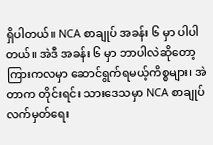ရှိပါတယ်။ NCA စာချုပ် အခန်း ၆ မှာ ပါပါတယ်။ အဲဒီ အခန်း ၆ မှာ ဘာပါလဲဆိုတော့ ကြားကလမှာ ဆောင်ရွက်ရမယ့်ကိစ္စများ၊ အဲတာက တိုင်းရင်း သားဒေသမှာ NCA စာချုပ် လက်မှတ်ရေး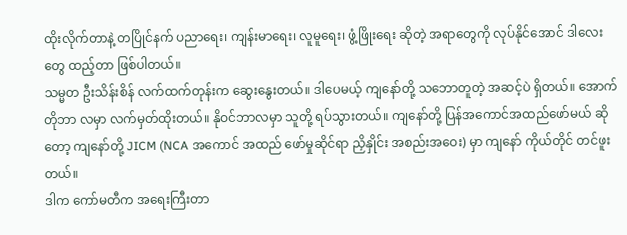ထိုးလိုက်တာနဲ့ တပြိုင်နက် ပညာရေး၊ ကျန်းမာရေး၊ လူမူရေး၊ ဖွံ့ဖြိုးရေး ဆိုတဲ့ အရာတွေကို လုပ်နိုင်အောင် ဒါလေးတွေ ထည့်တာ ဖြစ်ပါတယ်။
သမ္မတ ဦးသိန်းစိန် လက်ထက်တုန်းက ဆွေးနွေးတယ်။ ဒါပေမယ့် ကျနော်တို့ သဘောတူတဲ့ အဆင့်ပဲ ရှိတယ်။ အောက်တိုဘာ လမှာ လက်မှတ်ထိုးတယ်။ နိုဝင်ဘာလမှာ သူတို့ ရပ်သွားတယ်။ ကျနော်တို့ ပြန်အကောင်အထည်ဖော်မယ် ဆိုတော့ ကျနော်တို့ JICM (NCA အကောင် အထည် ဖော်မှုဆိုင်ရာ ညှိနှိုင်း အစည်းအဝေး) မှာ ကျနော် ကိုယ်တိုင် တင်ဖူးတယ်။
ဒါက ကော်မတီက အရေးကြီးတာ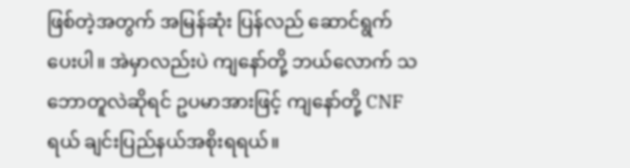ဖြစ်တဲ့အတွက် အမြန်ဆုံး ပြန်လည် ဆောင်ရွက်ပေးပါ။ အဲမှာလည်းပဲ ကျနော်တို့ ဘယ်လောက် သဘောတူလဲဆိုရင် ဥပမာအားဖြင့် ကျနော်တို့ CNF ရယ် ချင်းပြည်နယ်အစိုးရရယ်။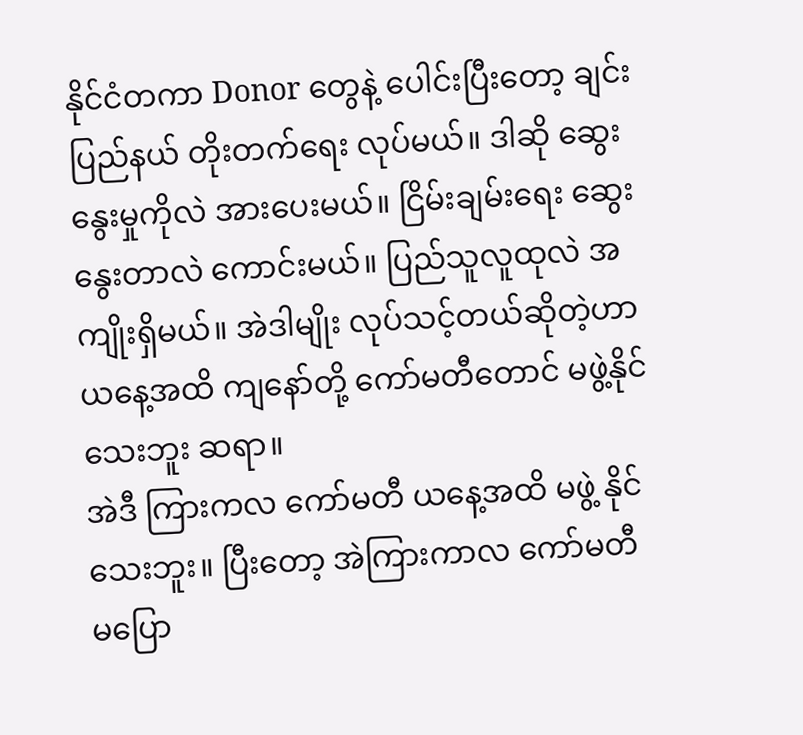နိုင်ငံတကာ Donor တွေနဲ့ ပေါင်းပြီးတော့ ချင်းပြည်နယ် တိုးတက်ရေး လုပ်မယ်။ ဒါဆို ဆွေးနွေးမှုကိုလဲ အားပေးမယ်။ ငြိမ်းချမ်းရေး ဆွေးနွေးတာလဲ ကောင်းမယ်။ ပြည်သူလူထုလဲ အကျိုးရှိမယ်။ အဲဒါမျိုး လုပ်သင့်တယ်ဆိုတဲ့ဟာ ယနေ့အထိ ကျနော်တို့ ကော်မတီတောင် မဖွဲ့နိုင်သေးဘူး ဆရာ။
အဲဒီ ကြားကလ ကော်မတီ ယနေ့အထိ မဖွဲ့ နိုင်သေးဘူး။ ပြီးတော့ အဲကြားကာလ ကော်မတီ မပြော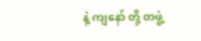နဲ့ ကျနော် တို့ တဖွဲ့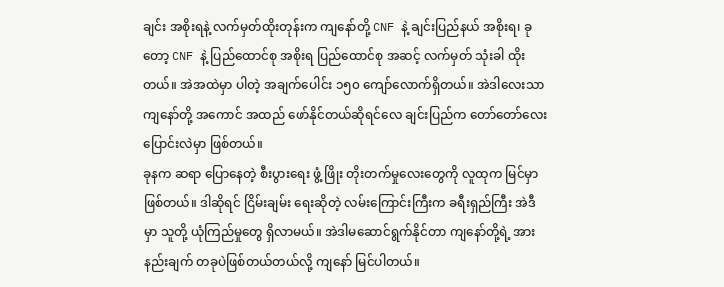ချင်း အစိုးရနဲ့ လက်မှတ်ထိုးတုန်းက ကျနော်တို့ CNF နဲ့ ချင်းပြည်နယ် အစိုးရ၊ ခုတော့ CNF နဲ့ ပြည်ထောင်စု အစိုးရ ပြည်ထောင်စု အဆင့် လက်မှတ် သုံးခါ ထိုးတယ်။ အဲအထဲမှာ ပါတဲ့ အချက်ပေါင်း ၁၅၀ ကျော်လောက်ရှိတယ်။ အဲဒါလေးသာ ကျနော်တို့ အကောင် အထည် ဖော်နိုင်တယ်ဆိုရင်လေ ချင်းပြည်က တော်တော်လေး ပြောင်းလဲမှာ ဖြစ်တယ်။
ခုနက ဆရာ ပြောနေတဲ့ စီးပွားရေး ဖွံ့ ဖြိုး တိုးတက်မှုလေးတွေကို လူထုက မြင်မှာဖြစ်တယ်။ ဒါဆိုရင် ငြိမ်းချမ်း ရေးဆိုတဲ့ လမ်းကြောင်းကြီးက ခရီးရှည်ကြီး အဲဒီမှာ သူတို့ ယုံကြည်မှုတွေ ရှိလာမယ်။ အဲဒါမဆောင်ရွက်နိုင်တာ ကျနော်တို့ရဲ့ အားနည်းချက် တခုပဲဖြစ်တယ်တယ်လို့ ကျနော် မြင်ပါတယ်။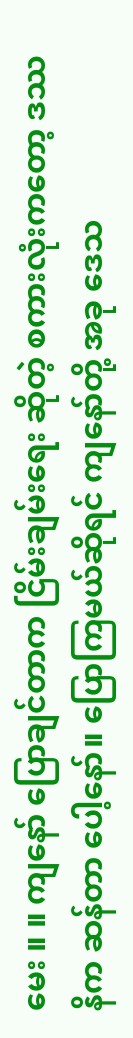မေး ။ ။ ကျနော် ပြောချင်တာက ငြိမ်းချမ်းရေး ဆိုတဲ့ စကားလုံးကတော့ ဒဿနိက ဆန်တာ ပေါ့နော်။ ပြောကြမယ်ဆိုရင် ကျနော်တို့ အခု ဒေသ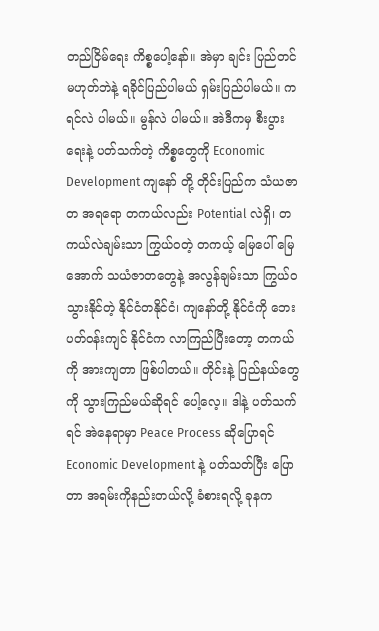တည်ငြိမ်ရေး ကိစ္စပေါ့နော်။ အဲမှာ ချင်း ပြည်တင် မဟုတ်ဘဲနဲ့ ရခိုင်ပြည်ပါမယ် ရှမ်းပြည်ပါမယ်။ ကရင်လဲ ပါမယ်။ မွန်လဲ ပါမယ်။ အဲဒီကမှ စီးပွားရေးနဲ့ ပတ်သက်တဲ့ ကိစ္စတွေကို Economic Development ကျနော် တို့ တိုင်းပြည်က သံယဇာတ အရရော တကယ်လည်း Potential လဲရှိ၊ တကယ်လဲချမ်းသာ ကြွယ်ဝတဲ့ တကယ့် မြေပေါ် မြေအောက် သယံဇာတတွေနဲ့ အလွန်ချမ်းသာ ကြွယ်ဝသွားနိုင်တဲ့ နိုင်ငံတနိုင်ငံ၊ ကျနော်တို့ နိုင်ငံကို ဘေးပတ်ဝန်းကျင် နိုင်ငံက လာကြည်ပြီးတော့ တကယ်ကို အားကျတာ ဖြစ်ပါတယ်။ တိုင်းနဲ့ ပြည်နယ်တွေကို သွားကြည်မယ်ဆိုရင် ပေါ့လေ့။ ဒါနဲ့ ပတ်သက်ရင် အဲနေရာမှာ Peace Process ဆိုပြောရင် Economic Development နဲ့ ပတ်သတ်ပြီး ပြောတာ အရမ်းကိုနည်းတယ်လို့ ခံစားရလို့ ခုနက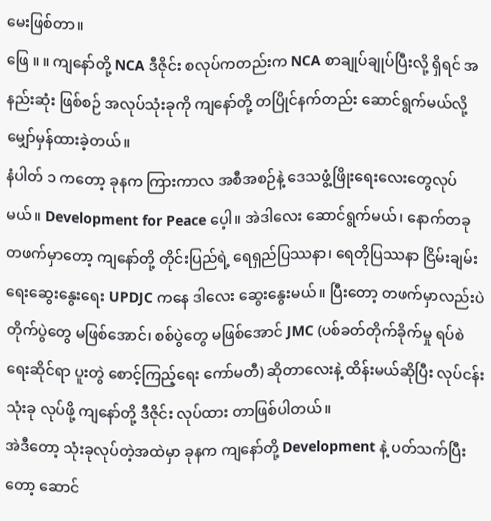မေးဖြစ်တာ။
ဖြေ ။ ။ ကျနော်တို့ NCA ဒီဇိုင်း စလုပ်ကတည်းက NCA စာချုပ်ချုပ်ပြီးလို့ ရှိရင် အနည်းဆုံး ဖြစ်စဉ် အလုပ်သုံးခုကို ကျနော်တို့ တပြိုင်နက်တည်း ဆောင်ရွက်မယ်လို့ မျှော်မှန်ထားခဲ့တယ်။
နံပါတ် ၁ ကတော့ ခုနက ကြားကာလ အစီအစဉ်နဲ့ ဒေသဖွံ့ဖြိုးရေးလေးတွေလုပ်မယ်။ Development for Peace ပေ့ါ။ အဲဒါလေး ဆောင်ရွက်မယ်၊ နောက်တခု တဖက်မှာတော့ ကျနော်တို့ တိုင်းပြည်ရဲ့ ရေရှည်ပြဿနာ၊ ရေတိုပြဿနာ ငြိမ်းချမ်းရေးဆွေးနွေးရေး UPDJC ကနေ ဒါလေး ဆွေးနွေးမယ်။ ပြီးတော့ တဖက်မှာလည်းပဲ တိုက်ပွဲတွေ မဖြစ်အောင်၊ စစ်ပွဲတွေ မဖြစ်အောင် JMC (ပစ်ခတ်တိုက်ခိုက်မှု ရပ်စဲရေးဆိုင်ရာ ပူးတွဲ စောင့်ကြည့်ရေး ကော်မတီ) ဆိုတာလေးနဲ့ ထိန်းမယ်ဆိုပြီး လုပ်ငန်း သုံးခု လုပ်ဖို့ ကျနော်တို့ ဒီဇိုင်း လုပ်ထား တာဖြစ်ပါတယ်။
အဲဒီတော့ သုံးခုလုပ်တဲ့အထဲမှာ ခုနက ကျနော်တို့ Development နဲ့ ပတ်သက်ပြီးတော့ ဆောင်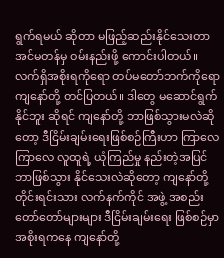ရွက်ရမယ် ဆိုတာ မဖြည့်ဆည်းနိုင်သေးတာ အင်မတန်မှ ဝမ်းနည်းဖို့ ကောင်းပါတယ်။ လက်ရှိအစိုးရကိုရော တပ်မတော်ဘက်ကိုရော ကျနော်တို့ တင်ပြတယ်။ ဒါတွေ မဆောင်ရွက် နိုင်ဘူး ဆိုရင် ကျနော်တို့ ဘာဖြစ်သွားမလဲဆိုတော့ ဒီငြိမ်းချမ်းရေးဖြစ်စဉ်ကြီးဟာ ကြာလေ ကြာလေ လူထူရဲ့ ယုံကြည်မှု နည်းတဲ့အပြင် ဘာဖြစ်သွား နိုင်သေးလဲဆိုတော့ ကျနော်တို့ တိုင်းရင်းသား လက်နက်ကိုင် အဖွဲ့ အစည်း တော်တော်များများ ဒီငြိမ်းချမ်းရေး ဖြစ်စဉ်မှာ အစိုးရကနေ ကျနော်တို့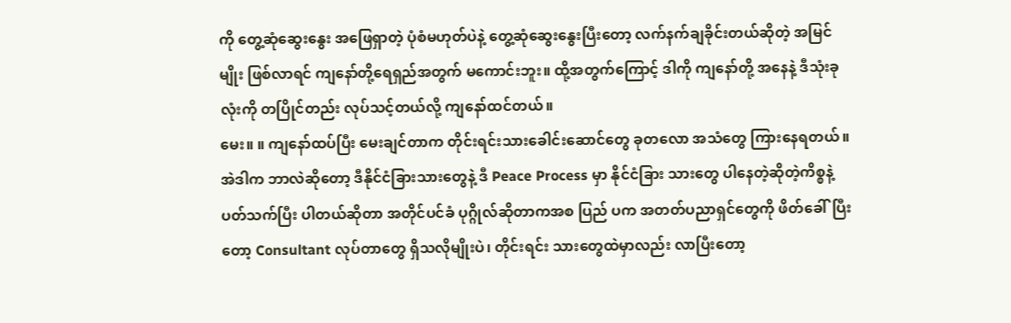ကို တွေ့ဆုံဆွေးနွေး အဖြေရှာတဲ့ ပုံစံမဟုတ်ပဲနဲ့ တွေ့ဆုံဆွေးနွေးပြီးတော့ လက်နက်ချခိုင်းတယ်ဆိုတဲ့ အမြင်မျိုး ဖြစ်လာရင် ကျနော်တို့ရေရှည်အတွက် မကောင်းဘူး။ ထို့အတွက်ကြောင့် ဒါကို ကျနော်တို့ အနေနဲ့ ဒီသုံးခုလုံးကို တပြိုင်တည်း လုပ်သင့်တယ်လို့ ကျနော်ထင်တယ်။
မေး။ ။ ကျနော်ထပ်ပြီး မေးချင်တာက တိုင်းရင်းသားခေါင်းဆောင်တွေ ခုတလော အသံတွေ ကြားနေရတယ်။ အဲဒါက ဘာလဲဆိုတော့ ဒီနိုင်ငံခြားသားတွေနဲ့ ဒီ Peace Process မှာ နိုင်ငံခြား သားတွေ ပါနေတဲ့ဆိုတဲ့ကိစ္စနဲ့ ပတ်သက်ပြီး ပါတယ်ဆိုတာ အတိုင်ပင်ခံ ပုဂ္ဂိုလ်ဆိုတာကအစ ပြည် ပက အတတ်ပညာရှင်တွေကို ဖိတ်ခေါ်ပြီးတော့ Consultant လုပ်တာတွေ ရှိသလိုမျိုးပဲ၊ တိုင်းရင်း သားတွေထဲမှာလည်း လာပြီးတော့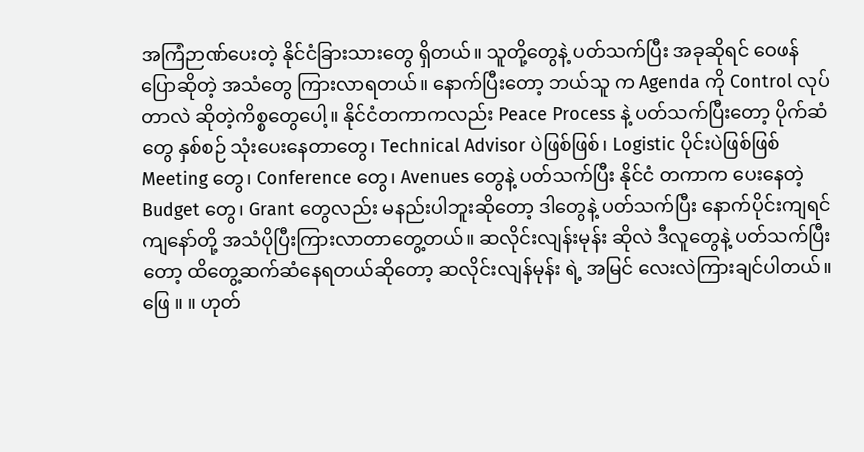အကြံဉာဏ်ပေးတဲ့ နိုင်ငံခြားသားတွေ ရှိတယ်။ သူတို့တွေနဲ့ ပတ်သက်ပြီး အခုဆိုရင် ဝေဖန်ပြောဆိုတဲ့ အသံတွေ ကြားလာရတယ်။ နောက်ပြီးတော့ ဘယ်သူ က Agenda ကို Control လုပ်တာလဲ ဆိုတဲ့ကိစ္စတွေပေါ့။ နိုင်ငံတကာကလည်း Peace Process နဲ့ ပတ်သက်ပြီးတော့ ပိုက်ဆံတွေ နှစ်စဉ် သုံးပေးနေတာတွေ၊ Technical Advisor ပဲဖြစ်ဖြစ်၊ Logistic ပိုင်းပဲဖြစ်ဖြစ် Meeting တွေ၊ Conference တွေ၊ Avenues တွေနဲ့ ပတ်သက်ပြီး နိုင်ငံ တကာက ပေးနေတဲ့ Budget တွေ၊ Grant တွေလည်း မနည်းပါဘူးဆိုတော့ ဒါတွေနဲ့ ပတ်သက်ပြီး နောက်ပိုင်းကျရင် ကျနော်တို့ အသံပိုပြီးကြားလာတာတွေ့တယ်။ ဆလိုင်းလျန်းမုန်း ဆိုလဲ ဒီလူတွေနဲ့ ပတ်သက်ပြီးတော့ ထိတွေ့ဆက်ဆံနေရတယ်ဆိုတော့ ဆလိုင်းလျန်မုန်း ရဲ့ အမြင် လေးလဲကြားချင်ပါတယ်။
ဖြေ ။ ။ ဟုတ်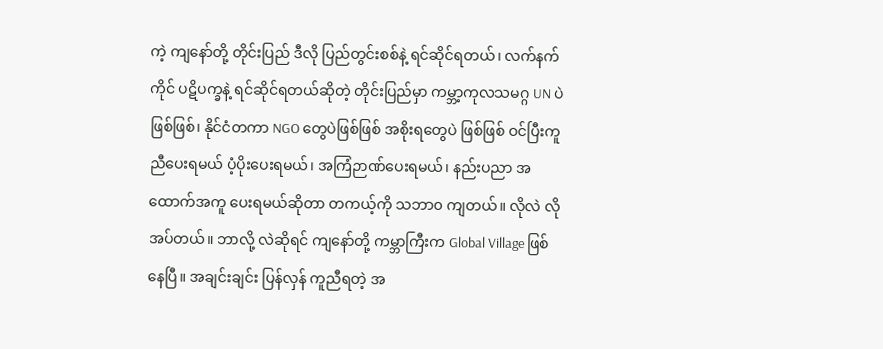ကဲ့ ကျနော်တို့ တိုင်းပြည် ဒီလို ပြည်တွင်းစစ်နဲ့ ရင်ဆိုင်ရတယ်၊ လက်နက်ကိုင် ပဋိပက္ခနဲ့ ရင်ဆိုင်ရတယ်ဆိုတဲ့ တိုင်းပြည်မှာ ကမ္ဘာ့ကုလသမဂ္ဂ UN ပဲဖြစ်ဖြစ်၊ နိုင်ငံတကာ NGO တွေပဲဖြစ်ဖြစ် အစိုးရတွေပဲ ဖြစ်ဖြစ် ဝင်ပြီးကူညီပေးရမယ် ပံ့ပိုးပေးရမယ်၊ အကြံဉာဏ်ပေးရမယ်၊ နည်းပညာ အထောက်အကူ ပေးရမယ်ဆိုတာ တကယ့်ကို သဘာ၀ ကျတယ်။ လိုလဲ လိုအပ်တယ်။ ဘာလို့ လဲဆိုရင် ကျနော်တို့ ကမ္ဘာကြီးက Global Village ဖြစ်နေပြီ။ အချင်းချင်း ပြန်လှန် ကူညီရတဲ့ အ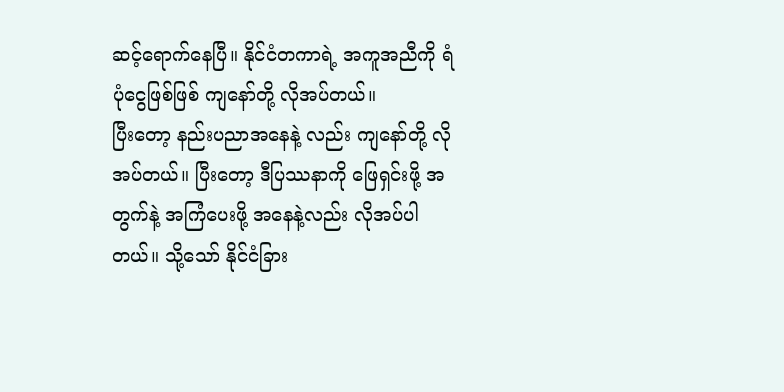ဆင့်ရောက်နေပြီ။ နိုင်ငံတကာရဲ့ အကူအညီကို ရံပုံငွေဖြစ်ဖြစ် ကျနော်တို့ လိုအပ်တယ်။
ပြီးတော့ နည်းပညာအနေနဲ့ လည်း ကျနော်တို့ လိုအပ်တယ်။ ပြီးတော့ ဒီပြဿနာကို ဖြေရှင်းဖို့ အတွက်နဲ့ အကြံပေးဖို့ အနေနဲ့လည်း လိုအပ်ပါတယ်။ သို့သော် နိုင်ငံခြား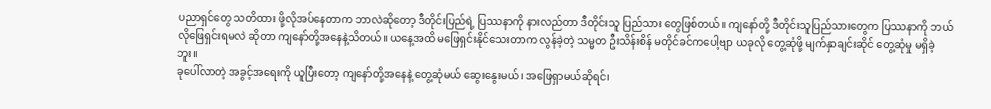ပညာရှင်တွေ သတိထား ဖို့လိုအပ်နေတာက ဘာလဲဆိုတော့ ဒီတိုင်းပြည်ရဲ့ ပြဿနာကို နားလည်တာ ဒီတိုင်းသူ ပြည်သား တွေဖြစ်တယ်။ ကျနော်တို့ ဒီတိုင်းသူပြည်သားတွေက ပြဿနာကို ဘယ်လိုဖြေရှင်းရမလဲ ဆိုတာ ကျနော်တို့အနေနဲ့သိတယ်။ ယနေ့အထိ မဖြေရှင်းနိုင်သေးတာက လွန်ခဲ့တဲ့ သမ္မတ ဦးသိန်းစိန် မတိုင်ခင်ကပေါ့ဗျာ ယခုလို တွေ့ဆုံဖို့ မျက်နှာချင်းဆိုင် တွေ့ဆုံမှု မရှိခဲ့ဘူး။
ခုပေါ်လာတဲ့ အခွင့်အရေးကို ယူပြီးတော့ ကျနော်တို့အနေနဲ့ တွေ့ဆုံမယ် ဆွေးနွေးမယ်၊ အဖြေရှာမယ်ဆိုရင်၊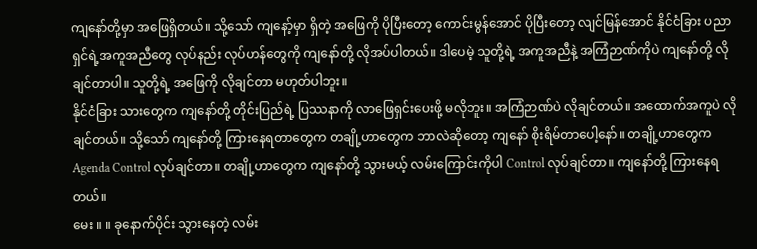ကျနော်တို့မှာ အဖြေရှိတယ်။ သို့သော် ကျနော့်မှာ ရှိတဲ့ အဖြေကို ပိုပြီးတော့ ကောင်းမွန်အောင် ပိုပြီးတော့ လျင်မြန်အောင် နိုင်ငံခြား ပညာရှင်ရဲ့အကူအညီတွေ လုပ်နည်း လုပ်ဟန်တွေကို ကျနော်တို့ လိုအပ်ပါတယ်။ ဒါပေမဲ့ သူတို့ရဲ့ အကူအညီနဲ့ အကြံဉာဏ်ကိုပဲ ကျနော်တို့ လိုချင်တာပါ။ သူတို့ရဲ့ အဖြေကို လိုချင်တာ မဟုတ်ပါဘူး။
နိုင်ငံခြား သားတွေက ကျနော်တို့ တိုင်းပြည်ရဲ့ ပြဿနာကို လာဖြေရှင်းပေးဖို့ မလိုဘူး။ အကြံဉာဏ်ပဲ လိုချင်တယ်။ အထောက်အကူပဲ လိုချင်တယ်။ သို့သော် ကျနော်တို့ ကြားနေရတာတွေက တချို့ဟာတွေက ဘာလဲဆိုတော့ ကျနော် စိုးရိမ်တာပေါ့နော်။ တချို့ဟာတွေက Agenda Control လုပ်ချင်တာ။ တချို့ဟာတွေက ကျနော်တို့ သွားမယ့် လမ်းကြောင်းကိုပါ Control လုပ်ချင်တာ။ ကျနော်တို့ ကြားနေရတယ်။
မေး ။ ။ ခုနောက်ပိုင်း သွားနေတဲ့ လမ်း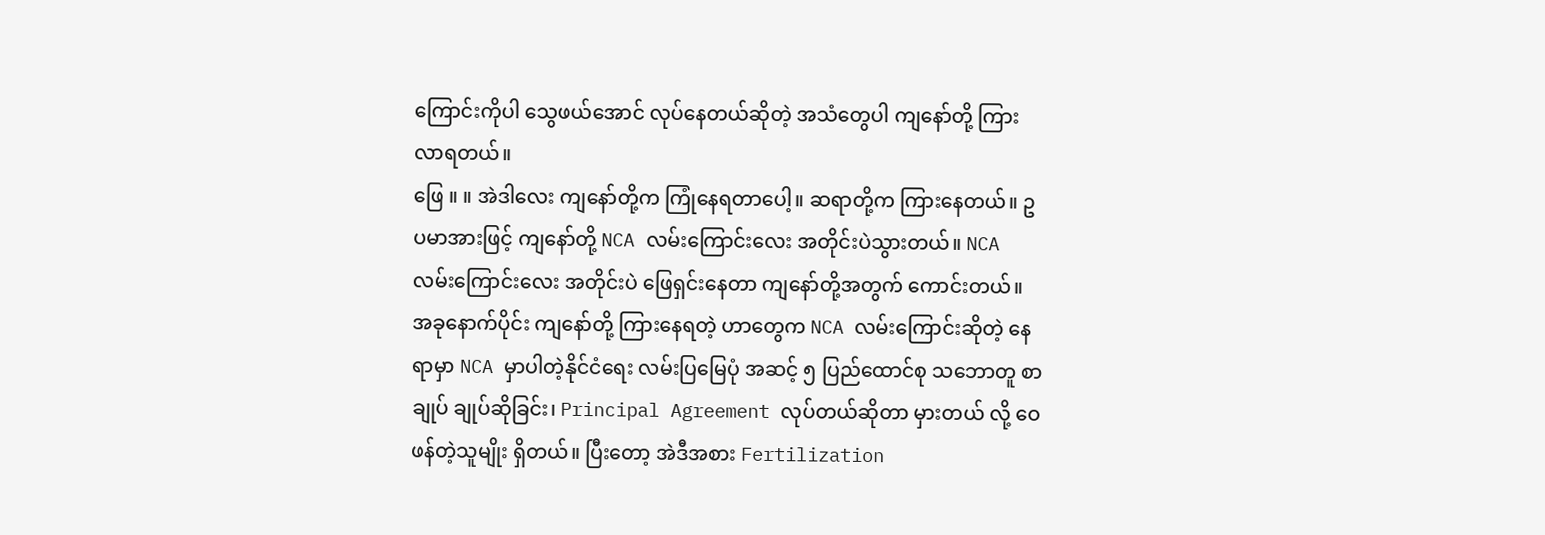ကြောင်းကိုပါ သွေဖယ်အောင် လုပ်နေတယ်ဆိုတဲ့ အသံတွေပါ ကျနော်တို့ ကြားလာရတယ်။
ဖြေ ။ ။ အဲဒါလေး ကျနော်တို့က ကြုံနေရတာပေါ့။ ဆရာတို့က ကြားနေတယ်။ ဥပမာအားဖြင့် ကျနော်တို့ NCA လမ်းကြောင်းလေး အတိုင်းပဲသွားတယ်။ NCA လမ်းကြောင်းလေး အတိုင်းပဲ ဖြေရှင်းနေတာ ကျနော်တို့အတွက် ကောင်းတယ်။ အခုနောက်ပိုင်း ကျနော်တို့ ကြားနေရတဲ့ ဟာတွေက NCA လမ်းကြောင်းဆိုတဲ့ နေရာမှာ NCA မှာပါတဲ့နိုင်ငံရေး လမ်းပြမြေပုံ အဆင့် ၅ ပြည်ထောင်စု သဘောတူ စာချုပ် ချုပ်ဆိုခြင်း၊ Principal Agreement လုပ်တယ်ဆိုတာ မှားတယ် လို့ ဝေဖန်တဲ့သူမျိုး ရှိတယ်။ ပြီးတော့ အဲဒီအစား Fertilization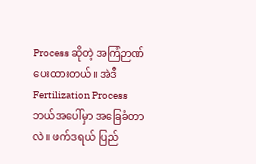Process ဆိုတဲ့ အကြံဉာဏ် ပေးထားတယ်။ အဲဒီ Fertilization Process ဘယ်အပေါ်မှာ အခြေခံတာလဲ။ ဖက်ဒရယ် ပြည်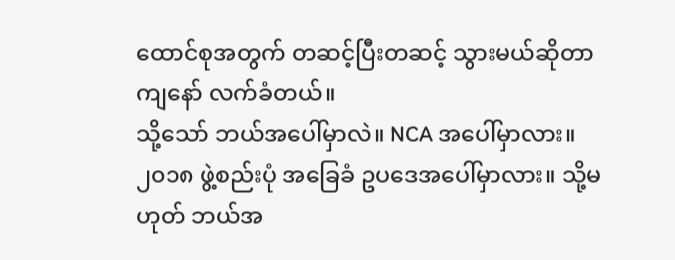ထောင်စုအတွက် တဆင့်ပြီးတဆင့် သွားမယ်ဆိုတာ ကျနော် လက်ခံတယ်။
သို့သော် ဘယ်အပေါ်မှာလဲ။ NCA အပေါ်မှာလား။ ၂၀၁၈ ဖွဲ့စည်းပုံ အခြေခံ ဥပဒေအပေါ်မှာလား။ သို့မဟုတ် ဘယ်အ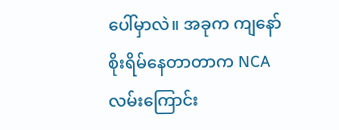ပေါ်မှာလဲ။ အခုက ကျနော် စိုးရိမ်နေတာတာက NCA လမ်းကြောင်း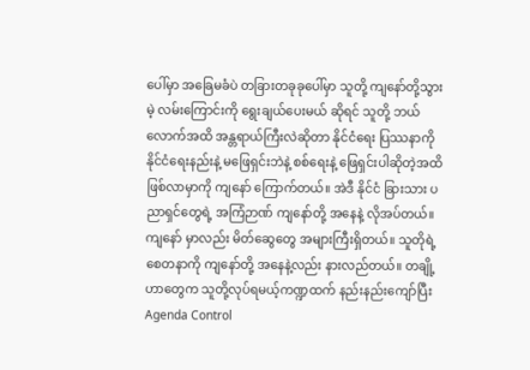ပေါ်မှာ အခြေမခံပဲ တခြားတခုခုပေါ်မှာ သူတို့ ကျနော်တို့သွားမဲ့ လမ်းကြောင်းကို ရွေးချယ်ပေးမယ် ဆိုရင် သူတို့ ဘယ်လောက်အထိ အန္တရာယ်ကြီးလဲဆိုတာ နိုင်ငံရေး ပြဿနာကို နိုင်ငံရေးနည်းနဲ့ မဖြေရှင်းဘဲနဲ့ စစ်ရေးနဲ့ ဖြေရှင်းပါဆိုတဲ့အထိ ဖြစ်လာမှာကို ကျနော် ကြောက်တယ်။ အဲဒီ နိုင်ငံ ခြားသား ပညာရှင်တွေရဲ့ အကြံဉာဏ် ကျနော်တို့ အနေနဲ့ လိုအပ်တယ်။
ကျနော် မှာလည်း မိတ်ဆွေတွေ အများကြီးရှိတယ်။ သူတိုရဲ့ စေတနာကို ကျနော်တို့ အနေနဲ့လည်း နားလည်တယ်။ တချို့ဟာတွေက သူတို့လုပ်ရမယ့်ကဏ္ဍထက် နည်းနည်းကျော်ပြီး Agenda Control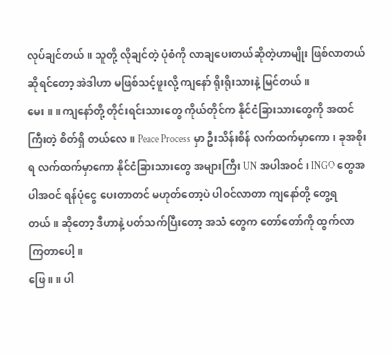လုပ်ချင်တယ်။ သူတို့ လိုချင်တဲ့ ပုံစံကို လာချပေးတယ်ဆိုတဲ့ဟာမျိုး ဖြစ်လာတယ်ဆိုရင်တော့ အဲဒါဟာ မဖြစ်သင့်ဖူးလို့ ကျနော် ရိုးရိုးသားနဲ့ မြင်တယ်။
မေး ။ ။ ကျနော်တို့ တိုင်းရင်းသားတွေ ကိုယ်တိုင်က နိုင်ငံခြားသားတွေကို အထင်ကြီးတဲ့ စိတ်ရှိ တယ်လေ။ Peace Process မှာ ဦးသိန်းစိန် လက်ထက်မှာကော၊ ခုအစိုးရ လက်ထက်မှာကော နိုင်ငံခြားသားတွေ အများကြီး UN အပါအဝင်၊ INGO တွေအပါအဝင် ရန်ပုံငွေ ပေးတာတင် မဟုတ်တော့ပဲ ပါဝင်လာတာ ကျနော်တို့ တွေ့ရတယ်။ ဆိုတော့ ဒီဟာနဲ့ ပတ်သက်ပြီးတော့ အသံ တွေက တော်တော်ကို ထွက်လာကြတာပေါ့။
ဖြေ ။ ။ ပါ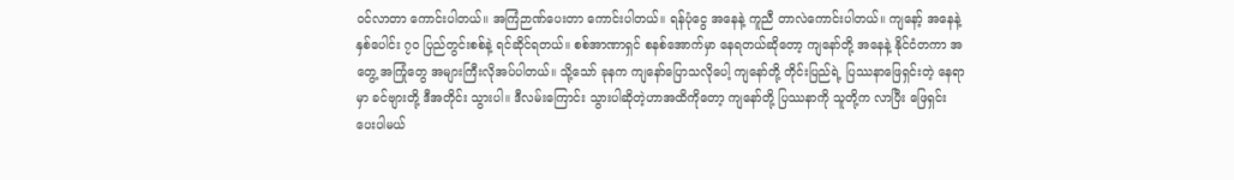ဝင်လာတာ ကောင်းပါတယ်။ အကြံဉာဏ်ပေးတာ ကောင်းပါတယ်။ ရန်ပုံငွေ အနေနဲ့ ကူညီ တာလဲကောင်းပါတယ်။ ကျနော့် အနေနဲ့ နှစ်ပေါင်း ၇၀ ပြည်တွင်းစစ်နဲ့ ရင်ဆိုင်ရတယ်။ စစ်အာဏာရှင် စနစ်အောက်မှာ နေရတယ်ဆိုတော့ ကျနော်တို့ အနေနဲ့ နိုင်ငံတကာ အတွေ့ အကြုံတွေ အများကြီးလိုအပ်ပါတယ်။ သို့သော် ခုနက ကျနော်ပြောသလိုပေါ့ ကျနော်တို့ တိုင်းပြည်ရဲ့ ပြဿနာဖြေရှင်းတဲ့ နေရာမှာ ခင်ဗျားတို့ ဒီအတိုင်း သွားပါ။ ဒီလမ်းကြောင်း သွားပါဆိုတဲ့ဟာအထိကိုတော့ ကျနော်တို့ ပြဿနာကို သူတို့က လာပြီး ဖြေရှင်း ပေးပါမယ်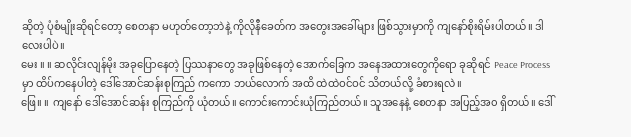ဆိုတဲ့ ပုံစံမျိုးဆိုရင်တော့ စေတနာ မဟုတ်တော့ဘဲနဲ့ ကိုလိုနီခေတ်က အတွေးအခေါ်များ ဖြစ်သွားမှာကို ကျနော်စိုးရိမ်းပါတယ်။ ဒါလေးပါပဲ။
မေး ။ ။ ဆလိုင်းလျန်မိုး အခုပြောနေတဲ့ ပြဿနာတွေ အခုဖြစ်နေတဲ့ အောက်ခြေက အနေအထားတွေကိုရော ခုဆိုရင် Peace Process မှာ ထိပ်ကနေပါတဲ့ ဒေါ်အောင်ဆန်းစုကြည် ကကော ဘယ်လောက် အထိ ထဲထဲဝင်ဝင် သိတယ်လို့ ခံစားရလဲ။
ဖြေ။ ။ ကျနော် ဒေါ်အောင်ဆန်း စုကြည်ကို ယုံတယ်။ ကောင်းကောင်းယုံကြည်တယ်။ သူအနေနဲ့ စေတနာ အပြည့်အ၀ ရှိတယ်။ ဒေါ်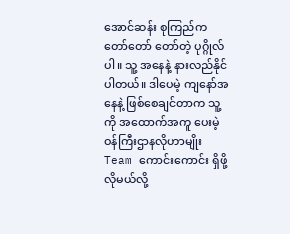အောင်ဆန်း စုကြည်က တော်တော် တော်တဲ့ ပုဂ္ဂိုလ်ပါ။ သူ့ အနေနဲ့ နားလည်နိုင်ပါတယ်။ ဒါပေမဲ့ ကျနော်အနေနဲ့ ဖြစ်စေချင်တာက သူ့ကို အထောက်အကူ ပေးမဲ့ ဝန်ကြီးဌာနလိုဟာမျိုး Team ကောင်းကောင်း ရှိဖို့လိုမယ်လို့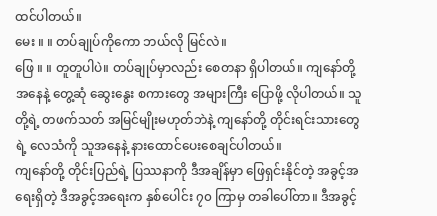ထင်ပါတယ်။
မေး ။ ။ တပ်ချုပ်ကိုကော ဘယ်လို မြင်လဲ။
ဖြေ ။ ။ တူတူပါပဲ။ တပ်ချုပ်မှာလည်း စေတနာ ရှိပါတယ်။ ကျနော်တို့ အနေနဲ့ တွေ့ဆုံ ဆွေးနွေး စကားတွေ အများကြီး ပြောဖို့ လိုပါတယ်။ သူတို့ရဲ့ တဖက်သတ် အမြင်မျိုးမဟုတ်ဘဲနဲ့ ကျနော်တို့ တိုင်းရင်းသားတွေရဲ့ လေသံကို သူအနေနဲ့ နားထောင်ပေးစေချင်ပါတယ်။
ကျနော်တို့ တိုင်းပြည်ရဲ့ ပြဿနာကို ဒီအချိန်မှာ ဖြေရှင်းနိုင်တဲ့ အခွင့်အရေးရှိတဲ့ ဒီအခွင့်အရေးက နှစ်ပေါင်း ၇၀ ကြာမှ တခါပေါ်တာ။ ဒီအခွင့်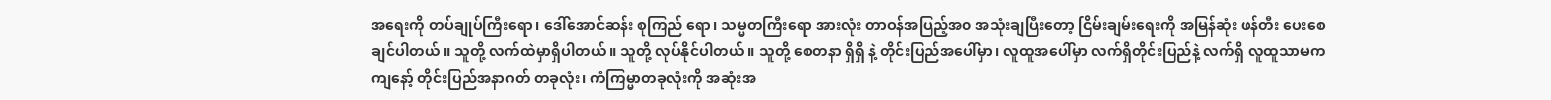အရေးကို တပ်ချုပ်ကြီးရော၊ ဒေါ်အောင်ဆန်း စုကြည် ရော၊ သမ္မတကြီးရော အားလုံး တာဝန်အပြည့်အ၀ အသုံးချပြီးတော့ ငြိမ်းချမ်းရေးကို အမြန်ဆုံး ဖန်တီး ပေးစေချင်ပါတယ်။ သူတို့ လက်ထဲမှာရှိပါတယ်။ သူတို့ လုပ်နိုင်ပါတယ်။ သူတို့ စေတနာ ရှိရှိ နဲ့ တိုင်းပြည်အပေါ်မှာ၊ လူထူအပေါ်မှာ လက်ရှိတိုင်းပြည်နဲ့ လက်ရှိ လူထူသာမက ကျနော့် တိုင်းပြည်အနာဂတ် တခုလုံး၊ ကံကြမ္မာတခုလုံးကို အဆုံးအ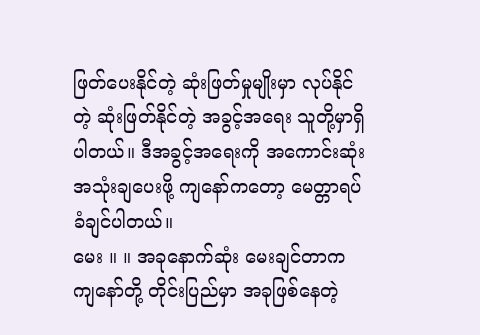ဖြတ်ပေးနိုင်တဲ့ ဆုံးဖြတ်မှုမျိုးမှာ လုပ်နိုင်တဲ့ ဆုံးဖြတ်နိုင်တဲ့ အခွင့်အရေး သူတို့မှာရှိပါတယ်။ ဒီအခွင့်အရေးကို အကောင်းဆုံး အသုံးချပေးဖို့ ကျနော်ကတော့ မေတ္တာရပ်ခံချင်ပါတယ်။
မေး ။ ။ အခုနောက်ဆုံး မေးချင်တာက ကျနော်တို့ တိုင်းပြည်မှာ အခုဖြစ်နေတဲ့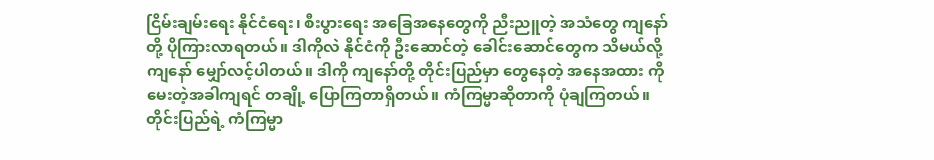ငြိမ်းချမ်းရေး နိုင်ငံရေး၊ စီးပွားရေး အခြေအနေတွေကို ညီးညူတဲ့ အသံတွေ ကျနော်တို့ ပိုကြားလာရတယ်။ ဒါကိုလဲ နိုင်ငံကို ဦးဆောင်တဲ့ ခေါင်းဆောင်တွေက သိမယ်လို့ ကျနော် မျှော်လင့်ပါတယ်။ ဒါကို ကျနော်တို့ တိုင်းပြည်မှာ တွေနေတဲ့ အနေအထား ကိုမေးတဲ့အခါကျရင် တချို့ ပြောကြတာရှိတယ်။ ကံကြမ္မာဆိုတာကို ပုံချကြတယ်။ တိုင်းပြည်ရဲ့ ကံကြမ္မာ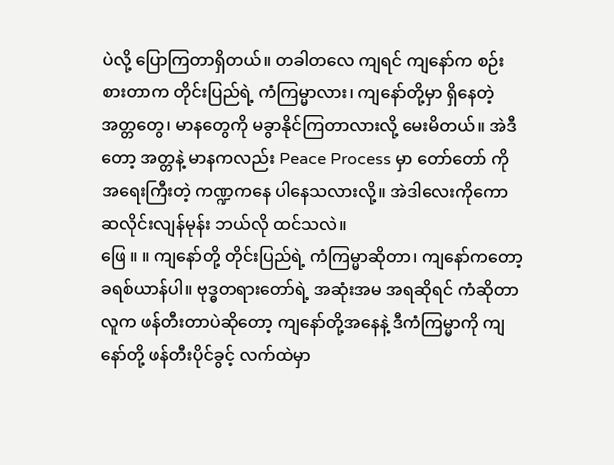ပဲလို့ ပြောကြတာရှိတယ်။ တခါတလေ ကျရင် ကျနော်က စဉ်းစားတာက တိုင်းပြည်ရဲ့ ကံကြမ္မာလား၊ ကျနော်တို့မှာ ရှိနေတဲ့ အတ္တတွေ၊ မာနတွေကို မခွာနိုင်ကြတာလားလို့ မေးမိတယ်။ အဲဒီတော့ အတ္တနဲ့ မာနကလည်း Peace Process မှာ တော်တော် ကိုအရေးကြီးတဲ့ ကဏ္ဍကနေ ပါနေသလားလို့။ အဲဒါလေးကိုကော ဆလိုင်းလျန်မုန်း ဘယ်လို ထင်သလဲ။
ဖြေ ။ ။ ကျနော်တို့ တိုင်းပြည်ရဲ့ ကံကြမ္မာဆိုတာ၊ ကျနော်ကတော့ ခရစ်ယာန်ပါ။ ဗုဒ္ဓတရားတော်ရဲ့ အဆုံးအမ အရဆိုရင် ကံဆိုတာ လူက ဖန်တီးတာပဲဆိုတော့ ကျနော်တို့အနေနဲ့ ဒီကံကြမ္မာကို ကျနော်တို့ ဖန်တီးပိုင်ခွင့် လက်ထဲမှာ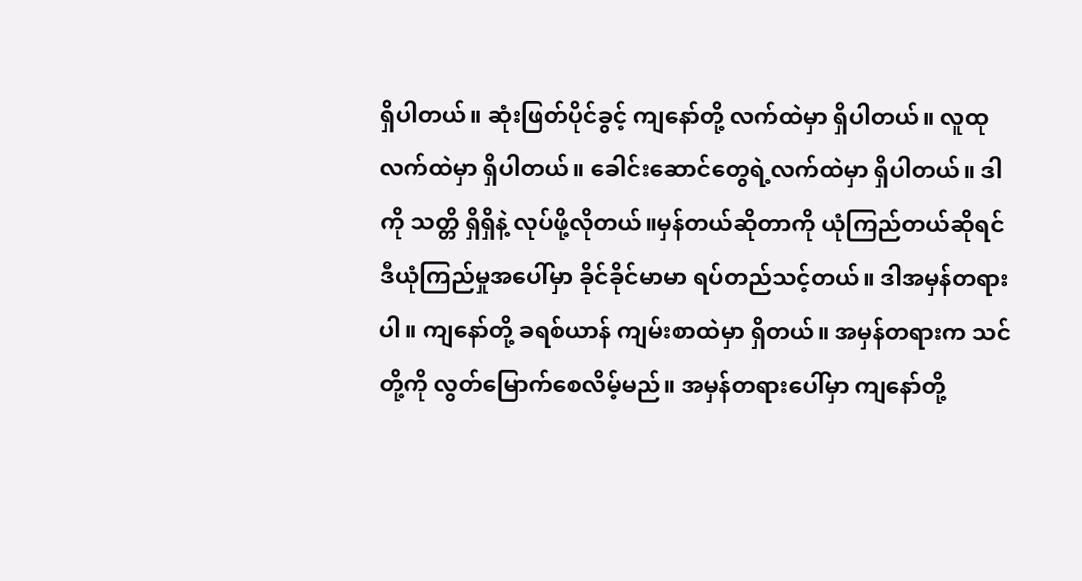ရှိပါတယ်။ ဆုံးဖြတ်ပိုင်ခွင့် ကျနော်တို့ လက်ထဲမှာ ရှိပါတယ်။ လူထုလက်ထဲမှာ ရှိပါတယ်။ ခေါင်းဆောင်တွေရဲ့လက်ထဲမှာ ရှိပါတယ်။ ဒါကို သတ္တိ ရှိရှိနဲ့ လုပ်ဖို့လိုတယ်။မှန်တယ်ဆိုတာကို ယုံကြည်တယ်ဆိုရင် ဒီယုံကြည်မှုအပေါ်မှာ ခိုင်ခိုင်မာမာ ရပ်တည်သင့်တယ်။ ဒါအမှန်တရားပါ။ ကျနော်တို့ ခရစ်ယာန် ကျမ်းစာထဲမှာ ရှိတယ်။ အမှန်တရားက သင်တို့ကို လွတ်မြောက်စေလိမ့်မည်။ အမှန်တရားပေါ်မှာ ကျနော်တို့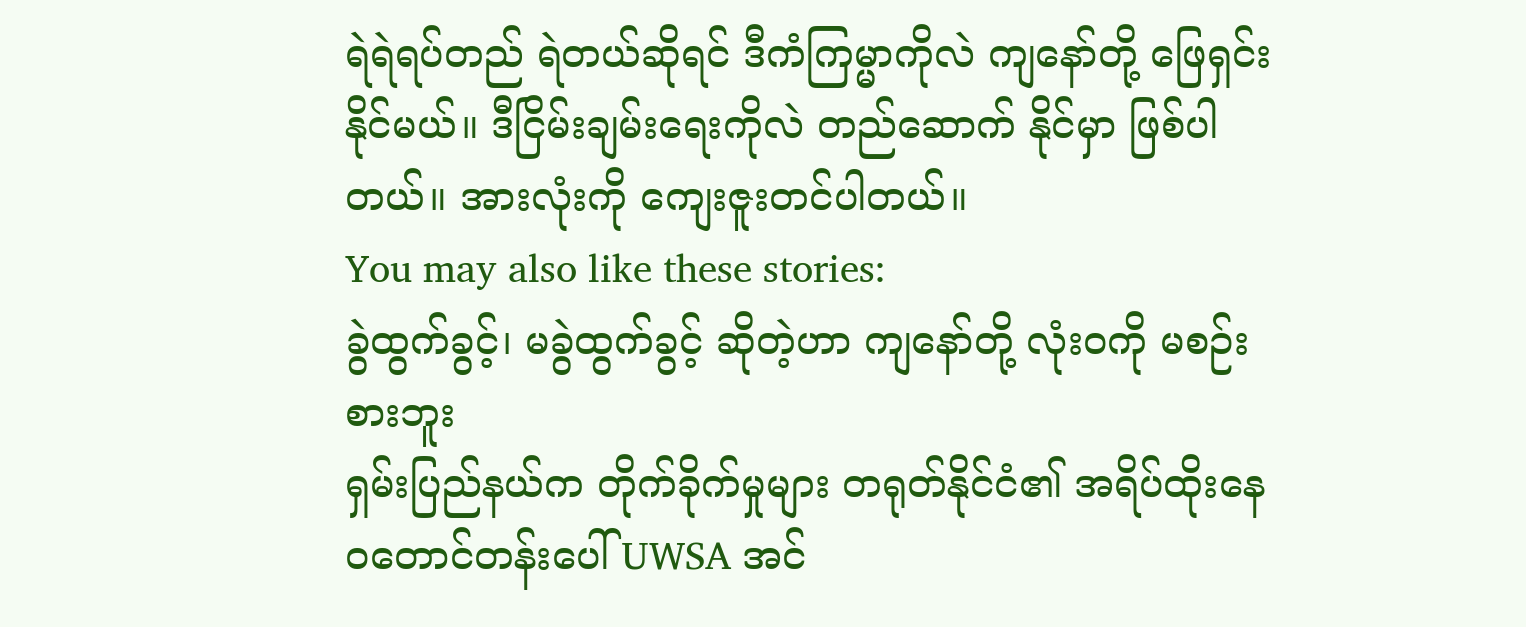ရဲရဲရပ်တည် ရဲတယ်ဆိုရင် ဒီကံကြမ္မာကိုလဲ ကျနော်တို့ ဖြေရှင်းနိုင်မယ်။ ဒီငြိမ်းချမ်းရေးကိုလဲ တည်ဆောက် နိုင်မှာ ဖြစ်ပါတယ်။ အားလုံးကို ကျေးဇူးတင်ပါတယ်။
You may also like these stories:
ခွဲထွက်ခွင့်၊ မခွဲထွက်ခွင့် ဆိုတဲ့ဟာ ကျနော်တို့ လုံးဝကို မစဉ်းစားဘူး
ရှမ်းပြည်နယ်က တိုက်ခိုက်မှုများ တရုတ်နိုင်ငံ၏ အရိပ်ထိုးနေ
ဝတောင်တန်းပေါ် UWSA အင်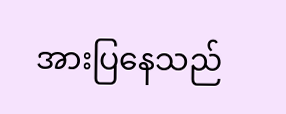အားပြနေသည်